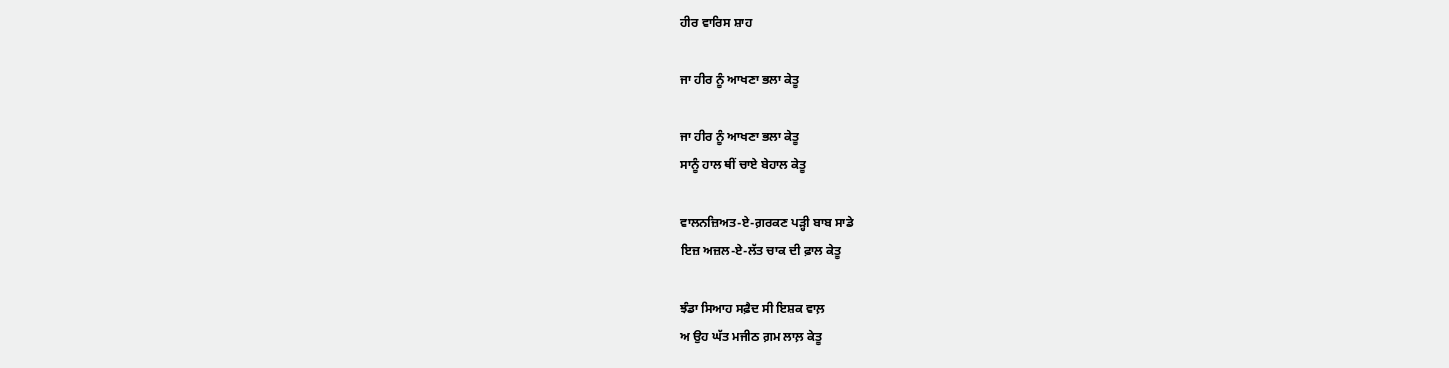ਹੀਰ ਵਾਰਿਸ ਸ਼ਾਹ

ਜਾ ਹੀਰ ਨੂੰ ਆਖਣਾ ਭਲਾ ਕੇਤੂ

ਜਾ ਹੀਰ ਨੂੰ ਆਖਣਾ ਭਲਾ ਕੇਤੂ
ਸਾਨੂੰ ਹਾਲ ਥੀਂ ਚਾਏ ਬੇਹਾਲ ਕੇਤੂ

ਵਾਲਨਜ਼ਿਅਤ-ਏ-ਗ਼ਰਕਣ ਪੜ੍ਹੀ ਬਾਬ ਸਾਡੇ
ਇਜ਼ ਅਜ਼ਲ-ਏ-ਲੱਤ ਚਾਕ ਦੀ ਫ਼ਾਲ ਕੇਤੂ

ਝੰਡਾ ਸਿਆਹ ਸਫ਼ੈਦ ਸੀ ਇਸ਼ਕ ਵਾਲ਼
ਅ ਉਹ ਘੱਤ ਮਜੀਠ ਗ਼ਮ ਲਾਲ਼ ਕੇਤੂ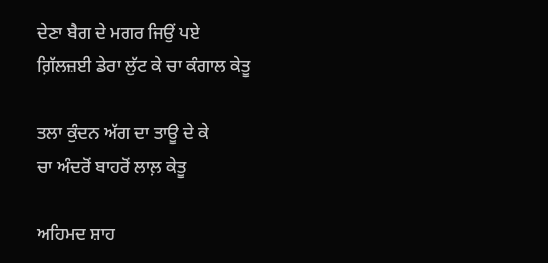ਦੇਣਾ ਬੈਗ ਦੇ ਮਗਰ ਜਿਉਂ ਪਏ
ਗ਼ਿੱਲਜ਼ਈ ਡੇਰਾ ਲੁੱਟ ਕੇ ਚਾ ਕੰਗਾਲ ਕੇਤੂ

ਤਲਾ ਕੁੰਦਨ ਅੱਗ ਦਾ ਤਾਊ ਦੇ ਕੇ
ਚਾ ਅੰਦਰੋਂ ਬਾਹਰੋਂ ਲਾਲ਼ ਕੇਤੂ

ਅਹਿਮਦ ਸ਼ਾਹ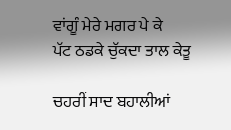ਵਾਂਗੂੰ ਮੇਰੇ ਮਗਰ ਪੇ ਕੇ
ਪੱਟ ਠਡਕੇ ਚੁੱਕਦਾ ਤਾਲ ਕੇਤੂ

ਚਹਰੀਂ ਸਾਦ ਬਹਾਲੀਆਂ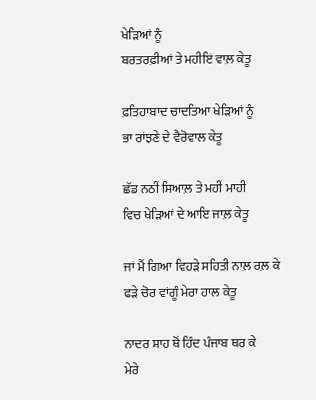ਖੇੜਿਆਂ ਨੂੰ
ਬਰਤਰਫ਼ੀਆਂ ਤੇ ਮਹੀਇਂ ਵਾਲ਼ ਕੇਤੂ

ਫ਼ਤਿਹਾਬਾਦ ਚਾਦਤਿਆ ਖੇੜਿਆਂ ਨੂੰ
ਭਾ ਰਾਂਝਣੇ ਦੇ ਵੈਰੋਵਾਲ ਕੇਤੂ

ਛੱਡ ਨਠੀਂ ਸਿਆਲ਼ ਤੇ ਮਹੀਂ ਮਾਹੀ
ਵਿਚ ਖੇੜਿਆਂ ਦੇ ਆਇ ਜਾਲ਼ ਕੇਤੂ

ਜਾਂ ਮੈਂ ਗਿਆ ਵਿਹੜੇ ਸਹਿਤੀ ਨਾਲ਼ ਰਲ਼ ਕੇ
ਫੜੇ ਚੋਰ ਵਾਂਗੂੰ ਮੇਰਾ ਹਾਲ ਕੇਤੂ

ਨਾਦਰ ਸ਼ਾਹ ਥੋਂ ਹਿੰਦ ਪੰਜਾਬ ਥਰ ਕੇ
ਮੇਰੇ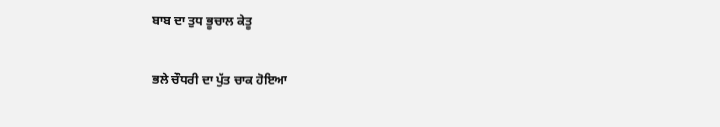ਬਾਬ ਦਾ ਤੁਧ ਭੂਚਾਲ ਕੇਤੂ

ਭਲੇ ਚੌਧਰੀ ਦਾ ਪੁੱਤ ਚਾਕ ਹੋਇਆ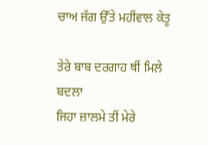ਚਾਅ ਜੱਗ ਉੱਤੇ ਮਹੀਂਵਾਲ ਕੇਤੂ

ਤੇਰੇ ਬਾਬ ਦਰਗਾਹ ਥੀਂ ਮਿਲੇ ਬਦਲਾ
ਜਿਹਾ ਜ਼ਾਲਮੇ ਤੀਂ ਮੇਰੇ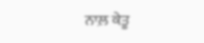ਨਾਲ਼ ਕੇਤੂ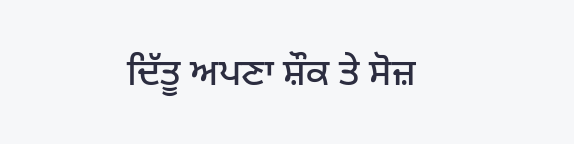ਦਿੱਤੂ ਅਪਣਾ ਸ਼ੌਕ ਤੇ ਸੋਜ਼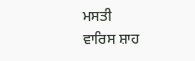ਮਸਤੀ
ਵਾਰਿਸ ਸ਼ਾਹ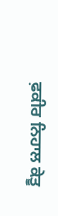ਫ਼ਕੀਰ ਨਿਹਾਲ ਕੇਤੂ